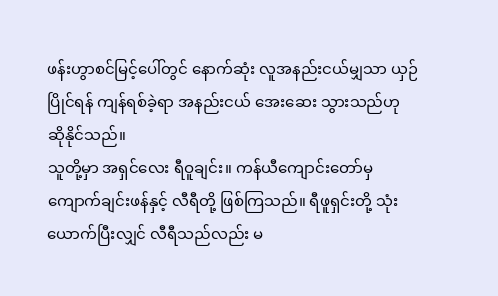ဖန်းဟွာစင်မြင့်ပေါ်တွင် နောက်ဆုံး လူအနည်းငယ်မျှသာ ယှဉ်ပြိုင်ရန် ကျန်ရစ်ခဲ့ရာ အနည်းငယ် အေးဆေး သွားသည်ဟု ဆိုနိုင်သည်။
သူတို့မှာ အရှင်လေး ရီဝူချင်း။ ကန်ယီကျောင်းတော်မှ ကျောက်ချင်းဖန်နှင့် လီရီတို့ ဖြစ်ကြသည်။ ရီဖူရှင်းတို့ သုံးယောက်ပြီးလျှင် လီရီသည်လည်း မ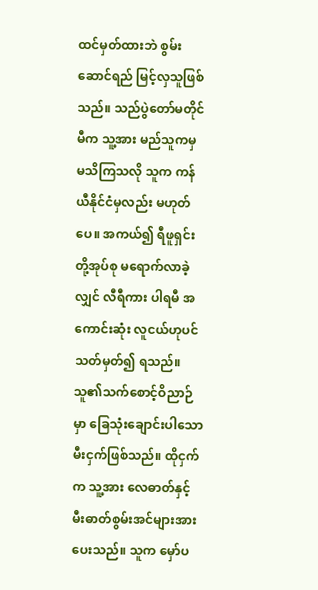ထင်မှတ်ထားဘဲ စွမ်းဆောင်ရည် မြင့်လှသူဖြစ်သည်။ သည်ပွဲတော်မတိုင်မီက သူ့အား မည်သူကမှ မသိကြသလို သူက ကန်ယီနိုင်ငံမှလည်း မဟုတ်ပေ။ အကယ်၍ ရီဖူရှင်းတို့အုပ်စု မရောက်လာခဲ့လျှင် လီရီကား ပါရမီ အကောင်းဆုံး လူငယ်ဟုပင် သတ်မှတ်၍ ရသည်။
သူ၏သက်စောင့်ဝိညာဉ်မှာ ခြေသုံးချောင်းပါသော မီးငှက်ဖြစ်သည်။ ထိုငှက်က သူ့အား လေဓာတ်နှင့် မီးဓာတ်စွမ်းအင်များအား ပေးသည်။ သူက မှော်ပ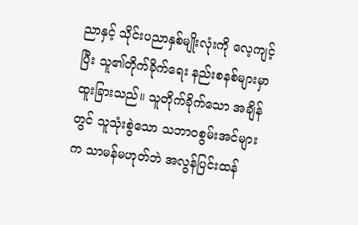ညာနှင့် သိုင်းပညာနှစ်မျိုးလုံးကို လေ့ကျင့်ပြီး သူ၏တိုက်ခိုက်ရေး နည်းစနစ်များမှာ ထူးခြားသည်။ သူတိုက်ခိုက်သော အချိန်တွင် သူသုံးစွဲသော သဘာဝစွမ်းအင်များက သာမန်မဟုတ်ဘဲ အလွန်ပြင်းထန်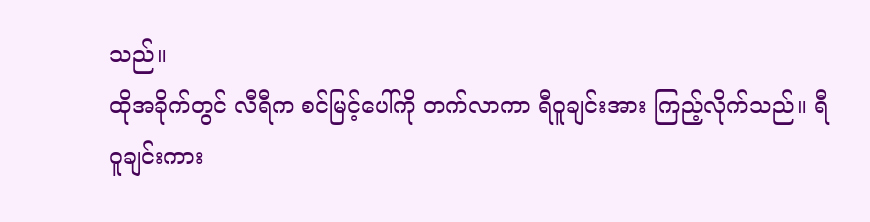သည်။
ထိုအခိုက်တွင် လီရီက စင်မြင့်ပေါ်ကို တက်လာကာ ရီဝူချင်းအား ကြည့်လိုက်သည်။ ရီဝူချင်းကား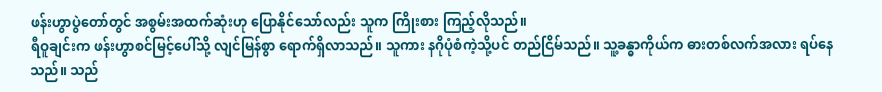ဖန်းဟွာပွဲတော်တွင် အစွမ်းအထက်ဆုံးဟု ပြောနိုင်သော်လည်း သူက ကြိုးစား ကြည့်လိုသည်။
ရီဝူချင်းက ဖန်းဟွာစင်မြင့်ပေါ်သို့ လျင်မြန်စွာ ရောက်ရှိလာသည်။ သူကား နဂိုပုံစံကဲ့သို့ပင် တည်ငြိမ်သည်။ သူ့ခန္ဓာကိုယ်က ဓားတစ်လက်အလား ရပ်နေသည်။ သည်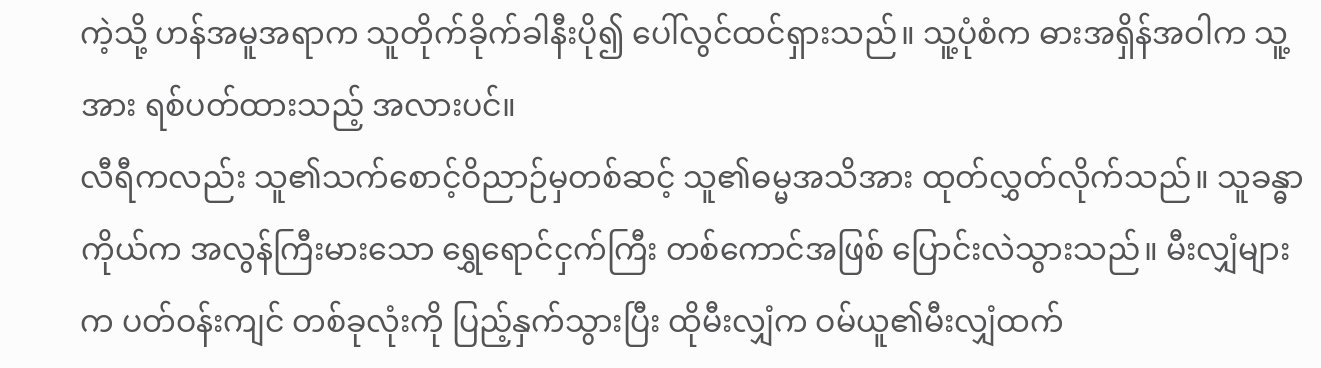ကဲ့သို့ ဟန်အမူအရာက သူတိုက်ခိုက်ခါနီးပို၍ ပေါ်လွင်ထင်ရှားသည်။ သူ့ပုံစံက ဓားအရှိန်အဝါက သူ့အား ရစ်ပတ်ထားသည့် အလားပင်။
လီရီကလည်း သူ၏သက်စောင့်ဝိညာဉ်မှတစ်ဆင့် သူ၏ဓမ္မအသိအား ထုတ်လွှတ်လိုက်သည်။ သူခန္ဓာကိုယ်က အလွန်ကြီးမားသော ရွှေရောင်ငှက်ကြီး တစ်ကောင်အဖြစ် ပြောင်းလဲသွားသည်။ မီးလျှံများက ပတ်ဝန်းကျင် တစ်ခုလုံးကို ပြည့်နှက်သွားပြီး ထိုမီးလျှံက ဝမ်ယူ၏မီးလျှံထက်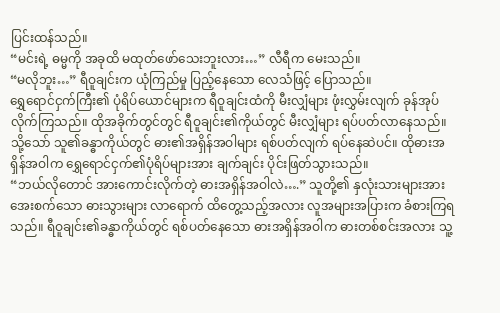ပြင်းထန်သည်။
“မင်းရဲ့ ဓမ္မကို အခုထိ မထုတ်ဖော်သေးဘူးလား…” လီရီက မေးသည်။
“မလိုဘူး…” ရီဝူချင်းက ယုံကြည်မှု ပြည့်နေသော လေသံဖြင့် ပြောသည်။
ရွှေရောင်ငှက်ကြီး၏ ပုံရိပ်ယောင်များက ရီဝူချင်းထံကို မီးလျှံများ ဖုံးလွှမ်းလျက် ခုန်အုပ်လိုက်ကြသည်။ ထိုအခိုက်တွင်တွင် ရီဝူချင်း၏ကိုယ်တွင် မီးလျှံများ ရပ်ပတ်လာနေသည်။ သို့သော် သူ၏ခန္ဓာကိုယ်တွင် ဓား၏အရှိန်အဝါများ ရစ်ပတ်လျက် ရပ်နေဆဲပင်။ ထိုဓားအရှိန်အဝါက ရွှေရောင်ငှက်၏ပုံရိပ်များအား ချက်ချင်း ပိုင်းဖြတ်သွားသည်။
“ဘယ်လိုတောင် အားကောင်းလိုက်တဲ့ ဓားအရှိန်အဝါလဲ….” သူတို့၏ နှလုံးသားများအား အေးစက်သော ဓားသွားများ လာရောက် ထိတွေ့သည့်အလား လူအများအပြားက ခံစားကြရသည်။ ရီဝူချင်း၏ခန္ဓာကိုယ်တွင် ရစ်ပတ်နေသော ဓားအရှိန်အဝါက ဓားတစ်စင်းအလား သူ့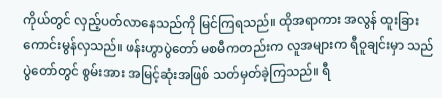ကိုယ်တွင် လှည့်ပတ်လာနေသည်ကို မြင်ကြရသည်။ ထိုအရာကား အလွန် ထူးခြား ကောင်းမွန်လှသည်။ ဖန်းဟွာပွဲတော် မစမီကတည်းက လူအများက ရီဝူချင်းမှာ သည်ပွဲတော်တွင် စွမ်းအား အမြင့်ဆုံးအဖြစ် သတ်မှတ်ခဲ့ကြသည်။ ရီ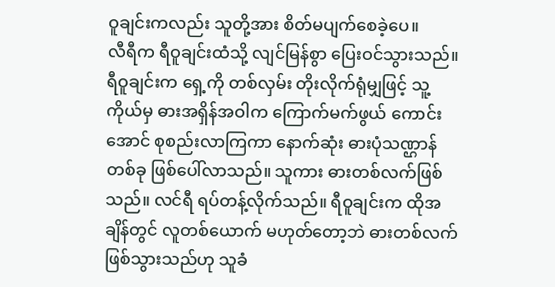ဝူချင်းကလည်း သူတို့အား စိတ်မပျက်စေခဲ့ပေ။
လီရီက ရီဝူချင်းထံသို့ လျင်မြန်စွာ ပြေးဝင်သွားသည်။ ရီဝူချင်းက ရှေ့ကို တစ်လှမ်း တိုးလိုက်ရုံမျှဖြင့် သူ့ကိုယ်မှ ဓားအရှိန်အဝါက ကြောက်မက်ဖွယ် ကောင်းအောင် စုစည်းလာကြကာ နောက်ဆုံး ဓားပုံသဏ္ဌာန် တစ်ခု ဖြစ်ပေါ်လာသည်။ သူကား ဓားတစ်လက်ဖြစ်သည်။ လင်ရီ ရပ်တန့်လိုက်သည်။ ရီဝူချင်းက ထိုအချိန်တွင် လူတစ်ယောက် မဟုတ်တော့ဘဲ ဓားတစ်လက် ဖြစ်သွားသည်ဟု သူခံ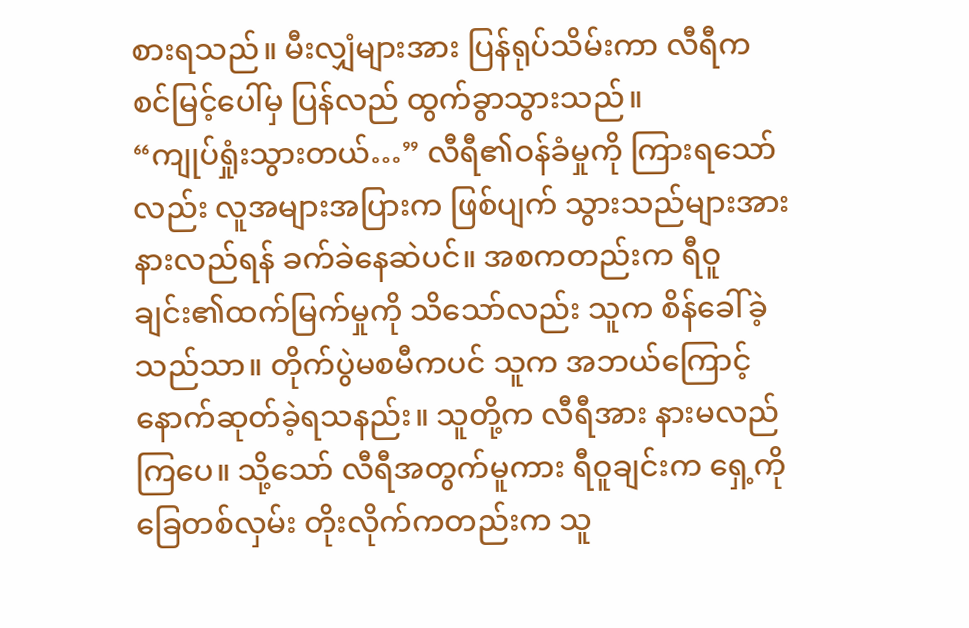စားရသည်။ မီးလျှံများအား ပြန်ရုပ်သိမ်းကာ လီရီက စင်မြင့်ပေါ်မှ ပြန်လည် ထွက်ခွာသွားသည်။
“ကျုပ်ရှုံးသွားတယ်…” လီရီ၏ဝန်ခံမှုကို ကြားရသော်လည်း လူအများအပြားက ဖြစ်ပျက် သွားသည်များအား နားလည်ရန် ခက်ခဲနေဆဲပင်။ အစကတည်းက ရီဝူချင်း၏ထက်မြက်မှုကို သိသော်လည်း သူက စိန်ခေါ်ခဲ့သည်သာ။ တိုက်ပွဲမစမီကပင် သူက အဘယ်ကြောင့် နောက်ဆုတ်ခဲ့ရသနည်း။ သူတို့က လီရီအား နားမလည်ကြပေ။ သို့သော် လီရီအတွက်မူကား ရီဝူချင်းက ရှေ့ကို ခြေတစ်လှမ်း တိုးလိုက်ကတည်းက သူ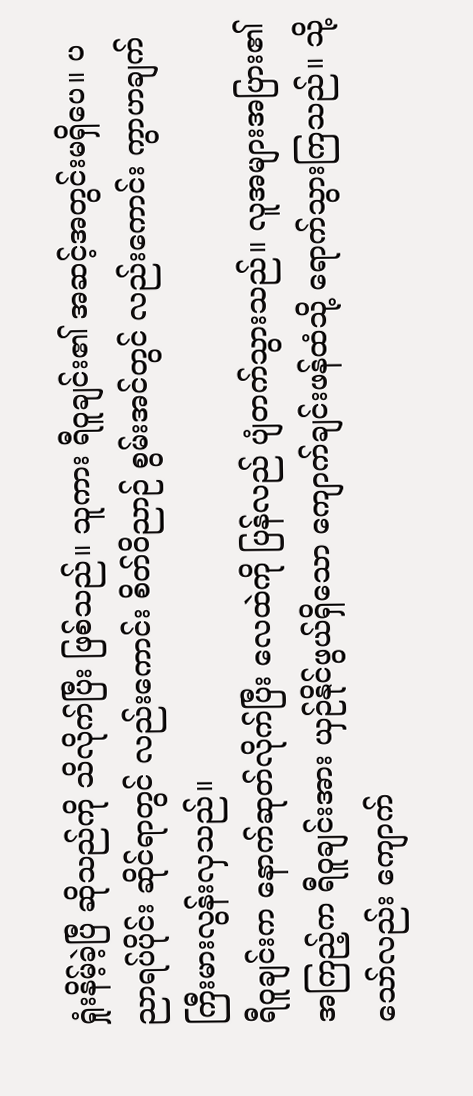ရှုံးနိမ့်ခဲ့ပြီ ဆိုသည်ကို သိလိုက်ပြီး ဖြစ်သည်။ သူကား ရီဝူချင်း၏ အဆင့်အတွင်းမရှိပေ။ ပညာရပ်ပိုင်း ဆိုင်ရာတွင် လည်းကောင်း စိတ်ဝိညာဉ် စွမ်းအင်တွင် လည်းကောင်း ကွာဟချက် ကြီးမားလွန်းလှသည်။
ရီဝူချင်းက နောက်ဆုတ်လိုက်ပြီး လေထဲကို ပြန်လည် ပျံတက်သွားသည်။ လူအများအပြား၏ အကြည့်က ရီဝူချင်းအား ယှဉ်နိုင်ဖွယ်ရှိသော ကျောက်ချင်းဖန်ထံသို့ ရောက်သွားကြသည်။ သို့သော်လည်း ကျောက်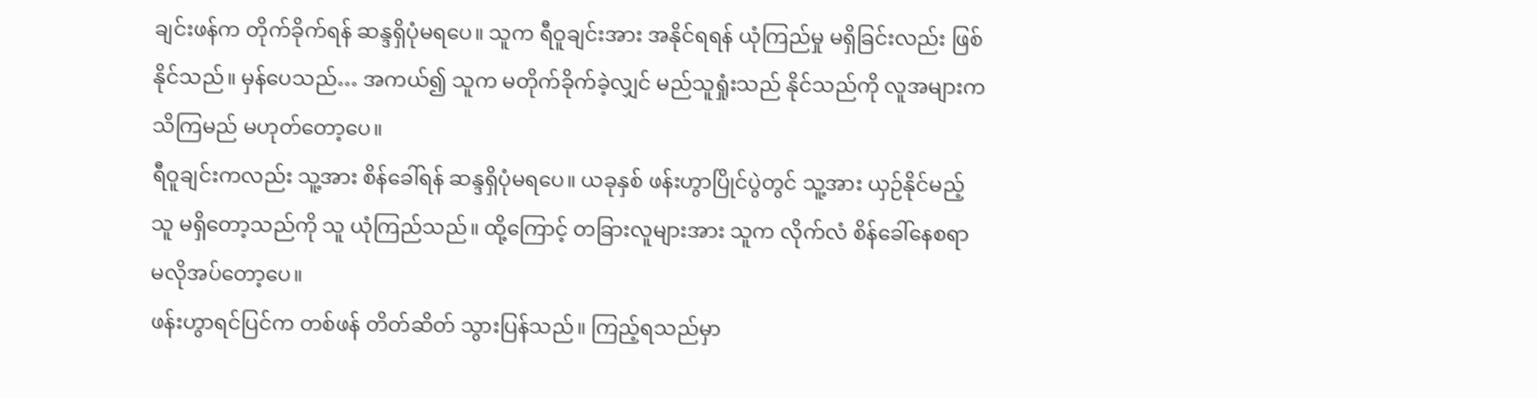ချင်းဖန်က တိုက်ခိုက်ရန် ဆန္ဒရှိပုံမရပေ။ သူက ရီဝူချင်းအား အနိုင်ရရန် ယုံကြည်မှု မရှိခြင်းလည်း ဖြစ်နိုင်သည်။ မှန်ပေသည်… အကယ်၍ သူက မတိုက်ခိုက်ခဲ့လျှင် မည်သူရှုံးသည် နိုင်သည်ကို လူအများက သိကြမည် မဟုတ်တော့ပေ။
ရီဝူချင်းကလည်း သူ့အား စိန်ခေါ်ရန် ဆန္ဒရှိပုံမရပေ။ ယခုနှစ် ဖန်းဟွာပြိုင်ပွဲတွင် သူ့အား ယှဉ်နိုင်မည့်သူ မရှိတော့သည်ကို သူ ယုံကြည်သည်။ ထို့ကြောင့် တခြားလူများအား သူက လိုက်လံ စိန်ခေါ်နေစရာ မလိုအပ်တော့ပေ။
ဖန်းဟွာရင်ပြင်က တစ်ဖန် တိတ်ဆိတ် သွားပြန်သည်။ ကြည့်ရသည်မှာ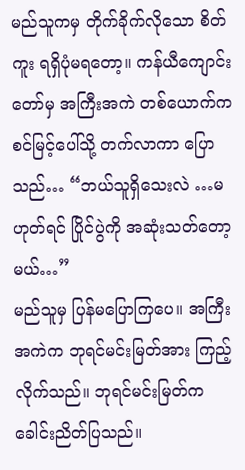မည်သူကမှ တိုက်ခိုက်လိုသော စိတ်ကူး ရရှိပုံမရတော့။ ကန်ယီကျောင်းတော်မှ အကြီးအကဲ တစ်ယောက်က စင်မြင့်ပေါ်သို့ တက်လာကာ ပြောသည်… “ဘယ်သူရှိသေးလဲ …မဟုတ်ရင် ပြိုင်ပွဲကို အဆုံးသတ်တော့မယ်…”
မည်သူမှ ပြန်မပြောကြပေ။ အကြီးအကဲက ဘုရင်မင်းမြတ်အား ကြည့်လိုက်သည်။ ဘုရင်မင်းမြတ်က ခေါင်းညိတ်ပြသည်။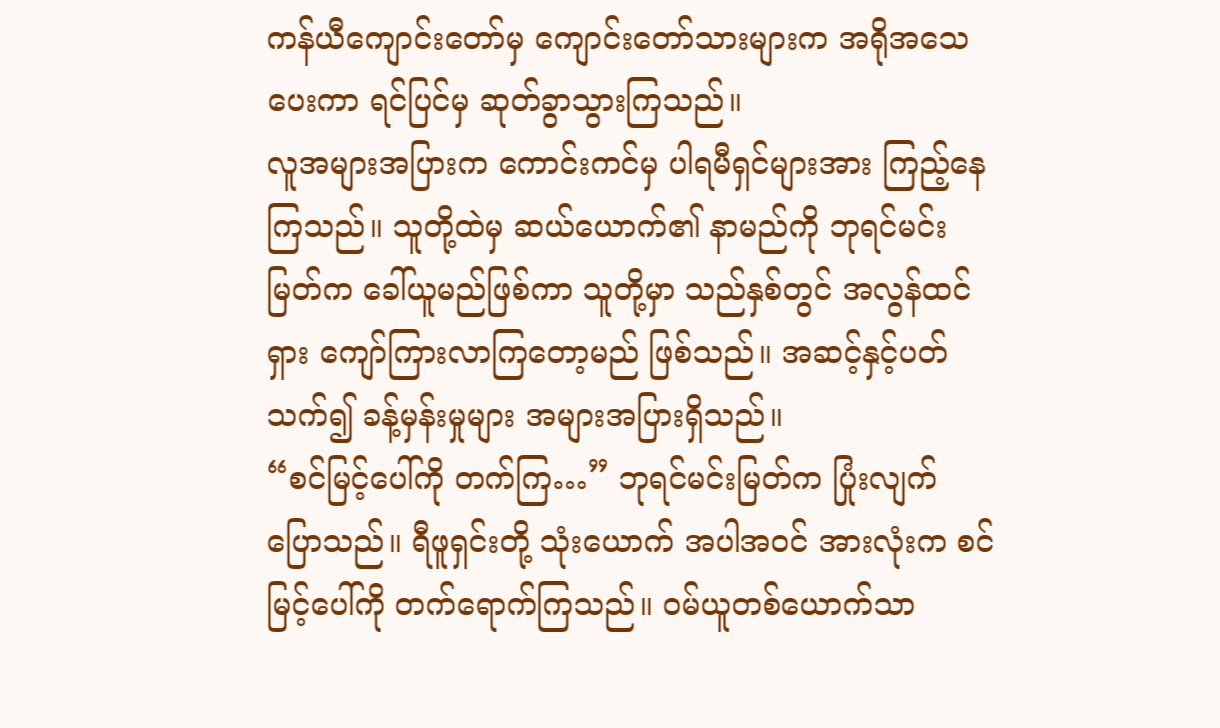ကန်ယီကျောင်းတော်မှ ကျောင်းတော်သားများက အရိုအသေပေးကာ ရင်ပြင်မှ ဆုတ်ခွာသွားကြသည်။
လူအများအပြားက ကောင်းကင်မှ ပါရမီရှင်များအား ကြည့်နေကြသည်။ သူတို့ထဲမှ ဆယ်ယောက်၏ နာမည်ကို ဘုရင်မင်းမြတ်က ခေါ်ယူမည်ဖြစ်ကာ သူတို့မှာ သည်နှစ်တွင် အလွန်ထင်ရှား ကျော်ကြားလာကြတော့မည် ဖြစ်သည်။ အဆင့်နှင့်ပတ်သက်၍ ခန့်မှန်းမှုများ အများအပြားရှိသည်။
“စင်မြင့်ပေါ်ကို တက်ကြ…” ဘုရင်မင်းမြတ်က ပြုံးလျက် ပြောသည်။ ရီဖူရှင်းတို့ သုံးယောက် အပါအဝင် အားလုံးက စင်မြင့်ပေါ်ကို တက်ရောက်ကြသည်။ ဝမ်ယူတစ်ယောက်သာ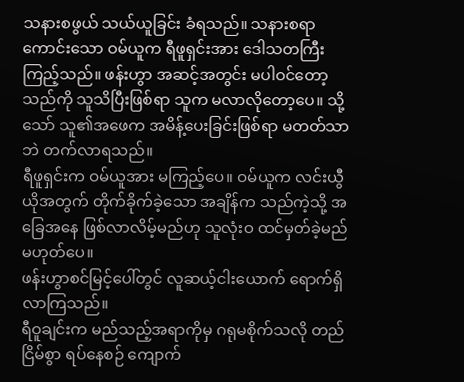သနားစဖွယ် သယ်ယူခြင်း ခံရသည်။ သနားစရာ ကောင်းသော ဝမ်ယူက ရီဖူရှင်းအား ဒေါသတကြီး ကြည့်သည်။ ဖန်းဟွာ အဆင့်အတွင်း မပါဝင်တော့သည်ကို သူသိပြီးဖြစ်ရာ သူက မလာလိုတော့ပေ။ သို့သော် သူ၏အဖေက အမိန့်ပေးခြင်းဖြစ်ရာ မတတ်သာဘဲ တက်လာရသည်။
ရီဖူရှင်းက ဝမ်ယူအား မကြည့်ပေ။ ဝမ်ယူက လင်းယွီယိုအတွက် တိုက်ခိုက်ခဲ့သော အချိန်က သည်ကဲ့သို့ အခြေအနေ ဖြစ်လာလိမ့်မည်ဟု သူလုံးဝ ထင်မှတ်ခဲ့မည် မဟုတ်ပေ။
ဖန်းဟွာစင်မြင့်ပေါ်တွင် လူဆယ့်ငါးယောက် ရောက်ရှိလာကြသည်။
ရီဝူချင်းက မည်သည့်အရာကိုမှ ဂရုမစိုက်သလို တည်ငြိမ်စွာ ရပ်နေစဉ် ကျောက်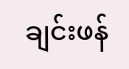ချင်းဖန်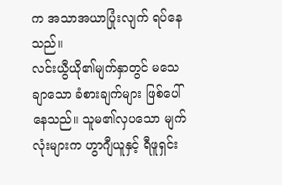က အသာအယာပြုံးလျက် ရပ်နေသည်။
လင်းယွီယို၏မျက်နှာတွင် မသေချာသော ခံစားချက်များ ဖြစ်ပေါ်နေသည်။ သူမ၏လှပသော မျက်လုံးများက ဟွာဂျီယူနှင့် ရီဖူရှင်း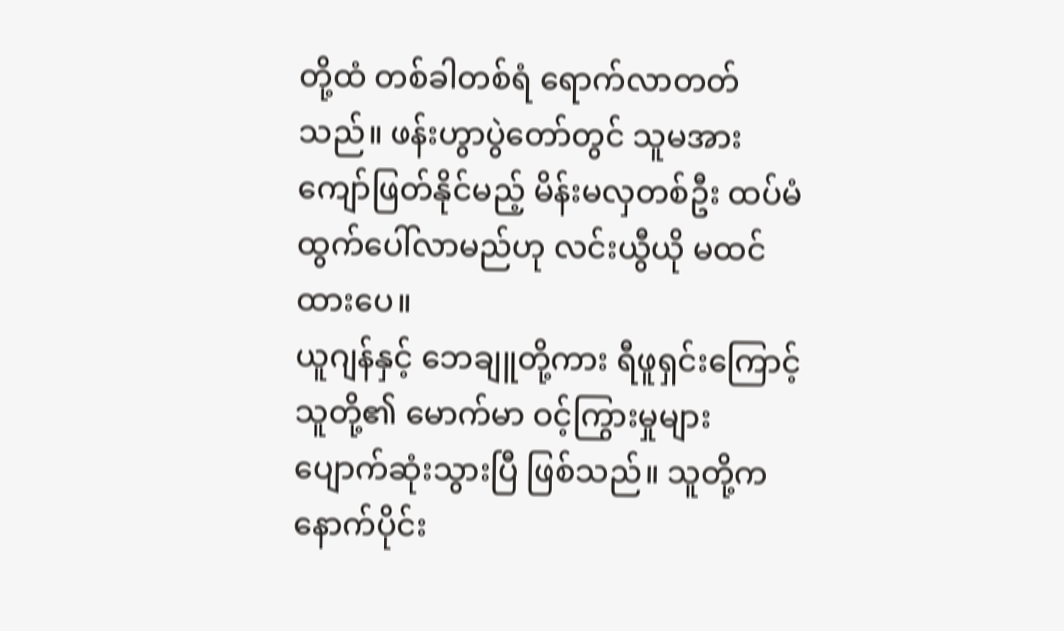တို့ထံ တစ်ခါတစ်ရံ ရောက်လာတတ်သည်။ ဖန်းဟွာပွဲတော်တွင် သူမအား ကျော်ဖြတ်နိုင်မည့် မိန်းမလှတစ်ဦး ထပ်မံထွက်ပေါ်လာမည်ဟု လင်းယွီယို မထင်ထားပေ။
ယူဂျန်နှင့် ဘေချူတို့ကား ရီဖူရှင်းကြောင့် သူတို့၏ မောက်မာ ဝင့်ကြွားမှုများ ပျောက်ဆုံးသွားပြီ ဖြစ်သည်။ သူတို့က နောက်ပိုင်း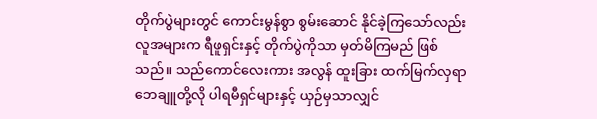တိုက်ပွဲများတွင် ကောင်းမွန်စွာ စွမ်းဆောင် နိုင်ခဲ့ကြသော်လည်း လူအများက ရီဖူရှင်းနှင့် တိုက်ပွဲကိုသာ မှတ်မိကြမည် ဖြစ်သည်။ သည်ကောင်လေးကား အလွန် ထူးခြား ထက်မြက်လှရာ ဘေချူတို့လို ပါရမီရှင်များနှင့် ယှဉ်မှသာလျှင်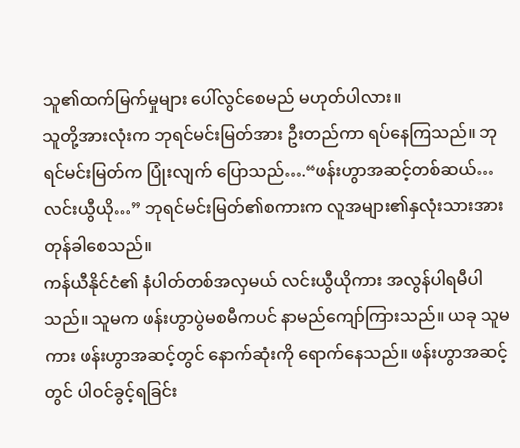သူ၏ထက်မြက်မှုများ ပေါ်လွင်စေမည် မဟုတ်ပါလား။
သူတို့အားလုံးက ဘုရင်မင်းမြတ်အား ဦးတည်ကာ ရပ်နေကြသည်။ ဘုရင်မင်းမြတ်က ပြုံးလျက် ပြောသည်….“ဖန်းဟွာအဆင့်တစ်ဆယ်… လင်းယွီယို…” ဘုရင်မင်းမြတ်၏စကားက လူအများ၏နှလုံးသားအား တုန်ခါစေသည်။
ကန်ယီနိုင်ငံ၏ နံပါတ်တစ်အလှမယ် လင်းယွီယိုကား အလွန်ပါရမီပါသည်။ သူမက ဖန်းဟွာပွဲမစမီကပင် နာမည်ကျော်ကြားသည်။ ယခု သူမကား ဖန်းဟွာအဆင့်တွင် နောက်ဆုံးကို ရောက်နေသည်။ ဖန်းဟွာအဆင့်တွင် ပါဝင်ခွင့်ရခြင်း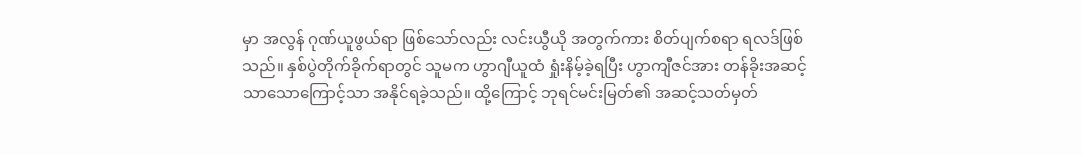မှာ အလွန် ဂုဏ်ယူဖွယ်ရာ ဖြစ်သော်လည်း လင်းယွီယို အတွက်ကား စိတ်ပျက်စရာ ရလဒ်ဖြစ်သည်။ နှစ်ပွဲတိုက်ခိုက်ရာတွင် သူမက ဟွာဂျီယူထံ ရှုံးနိမ့်ခဲ့ရပြီး ဟွာကျီဇင်အား တန်ခိုးအဆင့် သာသောကြောင့်သာ အနိုင်ရခဲ့သည်။ ထို့ကြောင့် ဘုရင်မင်းမြတ်၏ အဆင့်သတ်မှတ်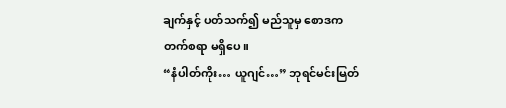ချက်နှင့် ပတ်သက်၍ မည်သူမှ စောဒက တက်စရာ မရှိပေ။
“နံပါတ်ကိုး… ယူဂျင်…” ဘုရင်မင်းမြတ်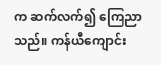က ဆက်လက်၍ ကြေညာသည်။ ကန်ယီကျောင်း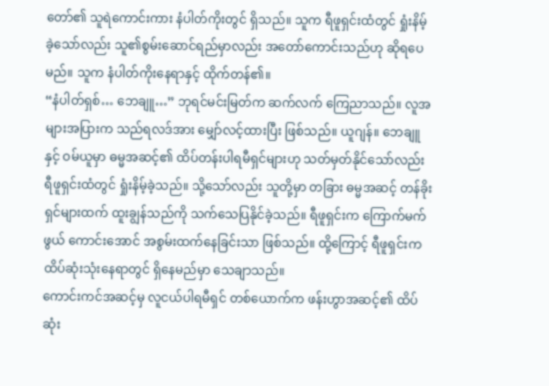တော်၏ သူရဲကောင်းကား နံပါတ်ကိုးတွင် ရှိသည်။ သူက ရီဖူရှင်းထံတွင် ရှုံးနိမ့်ခဲ့သော်လည်း သူ၏စွမ်းဆောင်ရည်မှာလည်း အတော်ကောင်းသည်ဟု ဆိုရပေမည်။ သူက နံပါတ်ကိုးနေရာနှင့် ထိုက်တန်၏။
“နံပါတ်ရှစ်… ဘေချူ…” ဘုရင်မင်းမြတ်က ဆက်လက် ကြေညာသည်။ လူအများအပြားက သည်ရလဒ်အား မျှော်လင့်ထားပြီး ဖြစ်သည်။ ယူဂျန်။ ဘေချူနှင့် ဝမ်ယူမှာ ဓမ္မအဆင့်၏ ထိပ်တန်းပါရမီရှင်များဟု သတ်မှတ်နိုင်သော်လည်း ရီဖူရှင်းထံတွင် ရှုံးနိမ့်ခဲ့သည်။ သို့သော်လည်း သူတို့မှာ တခြား ဓမ္မအဆင့် တန်ခိုးရှင်များထက် ထူးချွန်သည်ကို သက်သေပြနိုင်ခဲ့သည်။ ရီဖူရှင်းက ကြောက်မက်ဖွယ် ကောင်းအောင် အစွမ်းထက်နေခြင်းသာ ဖြစ်သည်။ ထို့ကြောင့် ရီဖူရှင်းက ထိပ်ဆုံးသုံးနေရာတွင် ရှိနေမည်မှာ သေချာသည်။
ကောင်းကင်အဆင့်မှ လူငယ်ပါရမီရှင် တစ်ယောက်က ဖန်းဟွာအဆင့်၏ ထိပ်ဆုံး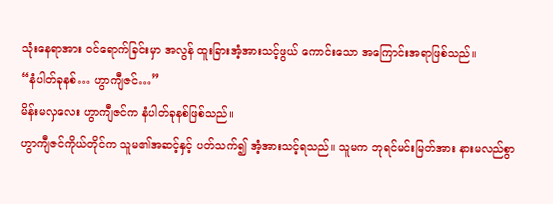သုံးနေရာအား ဝင်ရောက်ခြင်းမှာ အလွန် ထူးခြားအံ့အားသင့်ဖွယ် ကောင်းသော အကြောင်းအရာဖြစ်သည်။
“နံပါတ်ခုနစ်… ဟွာကျီဇင်…”
မိန်းမလှလေး ဟွာကျီဇင်က နံပါတ်ခုနစ်ဖြစ်သည်။
ဟွာကျီဇင်ကိုယ်တိုင်က သူမ၏အဆင့်နှင့် ပတ်သက်၍ အံ့အားသင့်ရသည်။ သူမက ဘုရင်မင်းမြတ်အား နားမလည်စွာ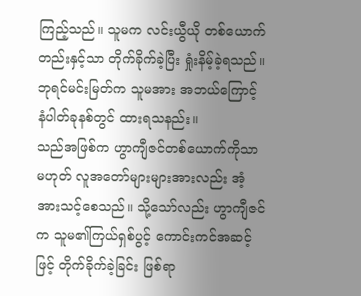ကြည့်သည်။ သူမက လင်းယွီယို တစ်ယောက်တည်းနှင့်သာ တိုက်ခိုက်ခဲ့ပြီး ရှုံးနိမ့်ခဲ့ရသည်။ ဘုရင်မင်းမြတ်က သူမအား အဘယ်ကြောင့် နံပါတ်ခုနစ်တွင် ထားရသနည်း။
သည်အဖြစ်က ဟွာကျီဇင်တစ်ယောက်ကိုသာ မဟုတ် လူအတော်များများအားလည်း အံ့အားသင့်စေသည်။ သို့သော်လည်း ဟွာကျီဇင်က သူမ၏ကြယ်ရှစ်ပွင့် ကောင်းကင်အဆင့်ဖြင့် တိုက်ခိုက်ခဲ့ခြင်း ဖြစ်ရာ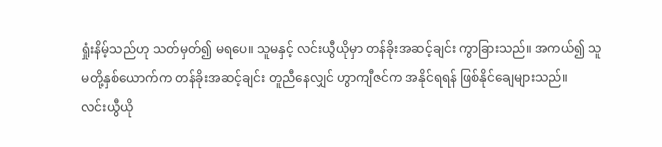ရှုံးနိမ့်သည်ဟု သတ်မှတ်၍ မရပေ။ သူမနှင့် လင်းယွီယိုမှာ တန်ခိုးအဆင့်ချင်း ကွာခြားသည်။ အကယ်၍ သူမတို့နှစ်ယောက်က တန်ခိုးအဆင့်ချင်း တူညီနေလျှင် ဟွာကျီဇင်က အနိုင်ရရန် ဖြစ်နိုင်ချေများသည်။
လင်းယွီယို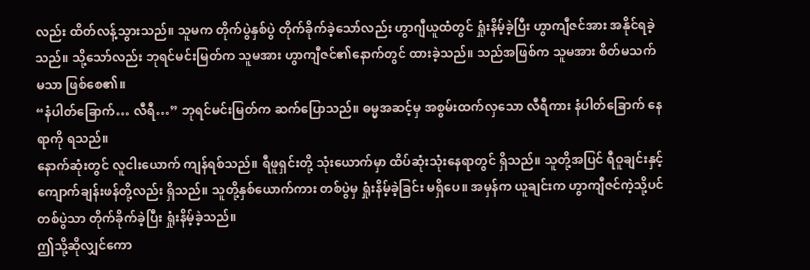လည်း ထိတ်လန့်သွားသည်။ သူမက တိုက်ပွဲနှစ်ပွဲ တိုက်ခိုက်ခဲ့သော်လည်း ဟွာဂျီယူထံတွင် ရှုံးနိမ့်ခဲ့ပြီး ဟွာကျီဇင်အား အနိုင်ရခဲ့သည်။ သို့သော်လည်း ဘုရင်မင်းမြတ်က သူမအား ဟွာကျီဇင်၏နောက်တွင် ထားခဲ့သည်။ သည်အဖြစ်က သူမအား စိတ်မသက်မသာ ဖြစ်စေ၏။
“နံပါတ်ခြောက်… လီရီ…” ဘုရင်မင်းမြတ်က ဆက်ပြောသည်။ ဓမ္မအဆင့်မှ အစွမ်းထက်လှသော လီရီကား နံပါတ်ခြောက် နေရာကို ရသည်။
နောက်ဆုံးတွင် လူငါးယောက် ကျန်ရစ်သည်။ ရီဖူရှင်းတို့ သုံးယောက်မှာ ထိပ်ဆုံးသုံးနေရာတွင် ရှိသည်။ သူတို့အပြင် ရီဝူချင်းနှင့် ကျောက်ချန်းဖန်တို့လည်း ရှိသည်။ သူတို့နှစ်ယောက်ကား တစ်ပွဲမှ ရှုံးနိမ့်ခဲ့ခြင်း မရှိပေ။ အမှန်က ယူချင်းက ဟွာကျီဇင်ကဲ့သို့ပင် တစ်ပွဲသာ တိုက်ခိုက်ခဲ့ပြီး ရှုံးနိမ့်ခဲ့သည်။
ဤသို့ဆိုလျှင်ကော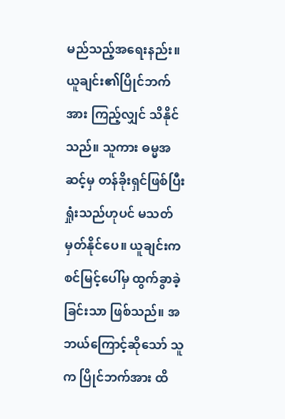မည်သည့်အရေးနည်း။ ယူချင်း၏ပြိုင်ဘက်အား ကြည့်လျှင် သိနိုင်သည်။ သူကား ဓမ္မအဆင့်မှ တန်ခိုးရှင်ဖြစ်ပြီး ရှုံးသည်ဟုပင် မသတ်မှတ်နိုင်ပေ။ ယူချင်းက စင်မြင့်ပေါ်မှ ထွက်ခွာခဲ့ခြင်းသာ ဖြစ်သည်။ အဘယ်ကြောင့်ဆိုသော် သူက ပြိုင်ဘက်အား ထိ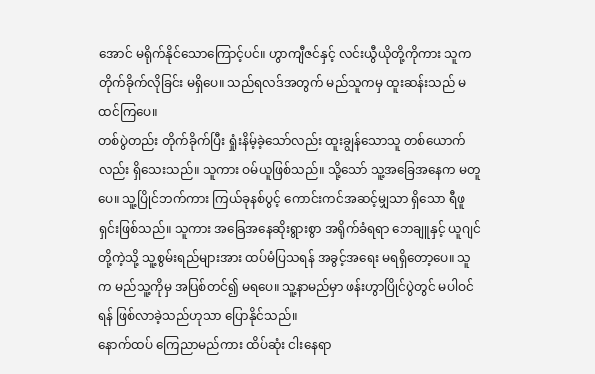အောင် မရိုက်နိုင်သောကြောင့်ပင်။ ဟွာကျီဇင်နှင့် လင်းယွီယိုတို့ကိုကား သူက တိုက်ခိုက်လိုခြင်း မရှိပေ။ သည်ရလဒ်အတွက် မည်သူကမှ ထူးဆန်းသည် မထင်ကြပေ။
တစ်ပွဲတည်း တိုက်ခိုက်ပြီး ရှုံးနိမ့်ခဲ့သော်လည်း ထူးချွန်သောသူ တစ်ယောက်လည်း ရှိသေးသည်။ သူကား ဝမ်ယူဖြစ်သည်။ သို့သော် သူ့အခြေအနေက မတူပေ။ သူ့ပြိုင်ဘက်ကား ကြယ်ခုနစ်ပွင့် ကောင်းကင်အဆင့်မျှသာ ရှိသော ရီဖူရှင်းဖြစ်သည်။ သူကား အခြေအနေဆိုးရွားစွာ အရိုက်ခံရရာ ဘေချူနှင့် ယူဂျင်တို့ကဲ့သို့ သူ့စွမ်းရည်များအား ထပ်မံပြသရန် အခွင့်အရေး မရရှိတော့ပေ။ သူက မည်သူ့ကိုမှ အပြစ်တင်၍ မရပေ။ သူ့နာမည်မှာ ဖန်းဟွာပြိုင်ပွဲတွင် မပါဝင်ရန် ဖြစ်လာခဲ့သည်ဟုသာ ပြောနိုင်သည်။
နောက်ထပ် ကြေညာမည်ကား ထိပ်ဆုံး ငါးနေရာ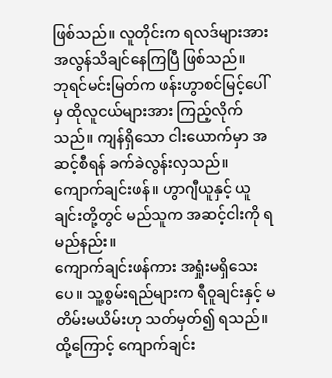ဖြစ်သည်။ လူတိုင်းက ရလဒ်များအား အလွန်သိချင်နေကြပြီ ဖြစ်သည်။
ဘုရင်မင်းမြတ်က ဖန်းဟွာစင်မြင့်ပေါ်မှ ထိုလူငယ်များအား ကြည့်လိုက်သည်။ ကျန်ရှိသော ငါးယောက်မှာ အဆင့်စီရန် ခက်ခဲလွန်းလှသည်။ ကျောက်ချင်းဖန်။ ဟွာဂျီယူနှင့် ယူချင်းတို့တွင် မည်သူက အဆင့်ငါးကို ရမည်နည်း။
ကျောက်ချင်းဖန်ကား အရှုံးမရှိသေးပေ။ သူ့စွမ်းရည်များက ရီဝူချင်းနှင့် မတိမ်းမယိမ်းဟု သတ်မှတ်၍ ရသည်။ ထို့ကြောင့် ကျောက်ချင်း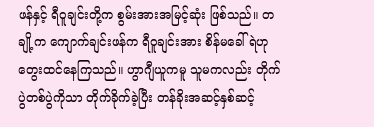ဖန်နှင့် ရီဝူချင်းတို့က စွမ်းအားအမြင့်ဆုံး ဖြစ်သည်။ တချို့က ကျောက်ချင်းဖန်က ရီဝူချင်းအား စိန်မခေါ်ရဲဟု တွေးထင်နေကြသည်။ ဟွာဂျီယူကမူ သူမကလည်း တိုက်ပွဲတစ်ပွဲကိုသာ တိုက်ခိုက်ခဲ့ပြီး တန်ခိုးအဆင့်နှစ်ဆင့်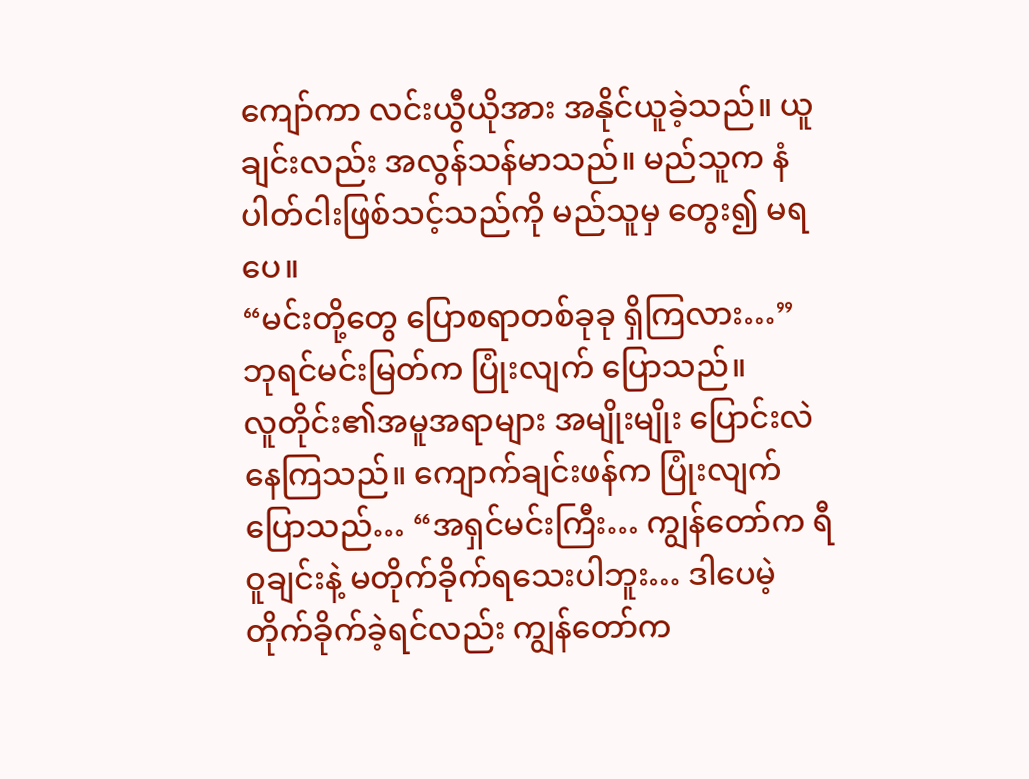ကျော်ကာ လင်းယွီယိုအား အနိုင်ယူခဲ့သည်။ ယူချင်းလည်း အလွန်သန်မာသည်။ မည်သူက နံပါတ်ငါးဖြစ်သင့်သည်ကို မည်သူမှ တွေး၍ မရပေ။
“မင်းတို့တွေ ပြောစရာတစ်ခုခု ရှိကြလား…” ဘုရင်မင်းမြတ်က ပြုံးလျက် ပြောသည်။
လူတိုင်း၏အမူအရာများ အမျိုးမျိုး ပြောင်းလဲနေကြသည်။ ကျောက်ချင်းဖန်က ပြုံးလျက်ပြောသည်… “အရှင်မင်းကြီး… ကျွန်တော်က ရီဝူချင်းနဲ့ မတိုက်ခိုက်ရသေးပါဘူး… ဒါပေမဲ့ တိုက်ခိုက်ခဲ့ရင်လည်း ကျွန်တော်က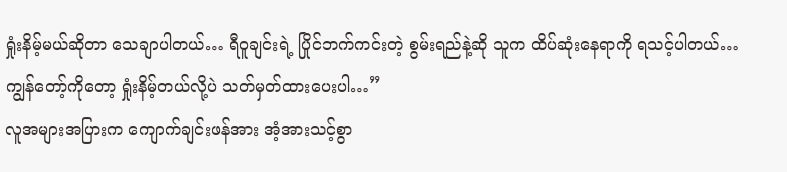ရှုံးနိမ့်မယ်ဆိုတာ သေချာပါတယ်… ရီဝူချင်းရဲ့ ပြိုင်ဘက်ကင်းတဲ့ စွမ်းရည်နဲ့ဆို သူက ထိပ်ဆုံးနေရာကို ရသင့်ပါတယ်… ကျွန်တော့်ကိုတော့ ရှုံးနိမ့်တယ်လို့ပဲ သတ်မှတ်ထားပေးပါ…”
လူအများအပြားက ကျောက်ချင်းဖန်အား အံ့အားသင့်စွာ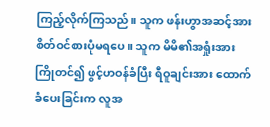ကြည့်လိုက်ကြသည်။ သူက ဖန်းဟွာအဆင့်အား စိတ်ဝင်စားပုံမရပေ။ သူက မိမိ၏အရှုံးအား ကြိုတင်၍ ဖွင့်ဟဝန်ခံပြီး ရီဝူချင်းအား ထောက်ခံပေးခြင်းက လူအ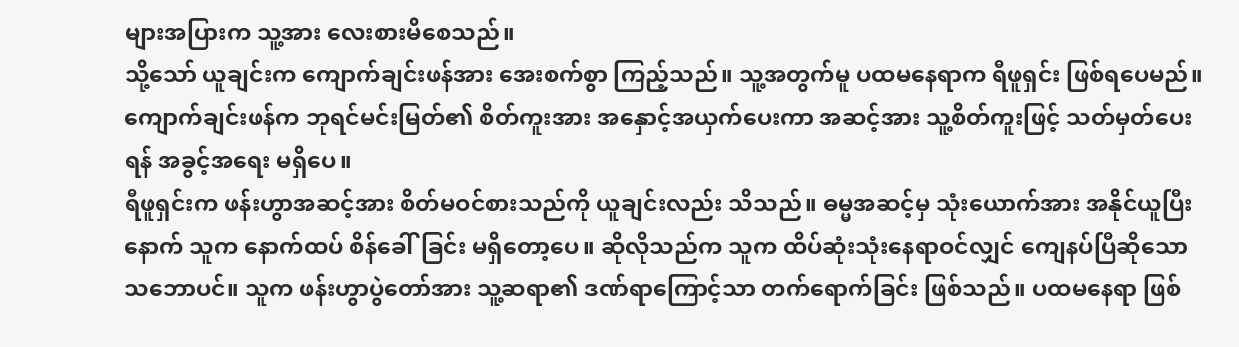များအပြားက သူ့အား လေးစားမိစေသည်။
သို့သော် ယူချင်းက ကျောက်ချင်းဖန်အား အေးစက်စွာ ကြည့်သည်။ သူ့အတွက်မူ ပထမနေရာက ရီဖူရှင်း ဖြစ်ရပေမည်။ ကျောက်ချင်းဖန်က ဘုရင်မင်းမြတ်၏ စိတ်ကူးအား အနှောင့်အယှက်ပေးကာ အဆင့်အား သူ့စိတ်ကူးဖြင့် သတ်မှတ်ပေးရန် အခွင့်အရေး မရှိပေ။
ရီဖူရှင်းက ဖန်းဟွာအဆင့်အား စိတ်မဝင်စားသည်ကို ယူချင်းလည်း သိသည်။ ဓမ္မအဆင့်မှ သုံးယောက်အား အနိုင်ယူပြီးနောက် သူက နောက်ထပ် စိန်ခေါ်ခြင်း မရှိတော့ပေ။ ဆိုလိုသည်က သူက ထိပ်ဆုံးသုံးနေရာဝင်လျှင် ကျေနပ်ပြီဆိုသော သဘောပင်။ သူက ဖန်းဟွာပွဲတော်အား သူ့ဆရာ၏ ဒဏ်ရာကြောင့်သာ တက်ရောက်ခြင်း ဖြစ်သည်။ ပထမနေရာ ဖြစ်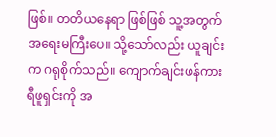ဖြစ်။ တတိယနေရာ ဖြစ်ဖြစ် သူ့အတွက် အရေးမကြီးပေ။ သို့သော်လည်း ယူချင်းက ဂရုစိုက်သည်။ ကျောက်ချင်းဖန်ကား ရီဖူရှင်းကို အ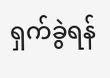ရှက်ခွဲရန်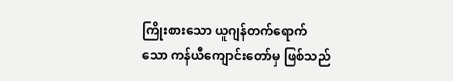ကြိုးစားသော ယူဂျန်တက်ရောက်သော ကန်ယီကျောင်းတော်မှ ဖြစ်သည်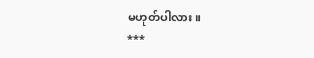မဟုတ်ပါလား။
***